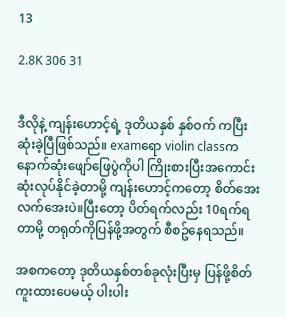13

2.8K 306 31


ဒီလိုနဲ့ ကျန်းဟောင့်ရဲ့ ဒုတိယနှစ် နှစ်ဝက် ကပြီးဆုံးခဲ့ပြီဖြစ်သည်။ examရော violin classက နောက်ဆုံးဖျော်ဖြေပွဲကိုပါ ကြိုးစားပြီးအကောင်းဆုံးလုပ်နိုင်ခဲ့တာမို့ ကျန်းဟောင့်ကတော့ စိတ်အေးလက်အေးပဲ။ပြီးတော့ ပိတ်ရက်လည်း 10ရက်ရတာမို့ တရုတ်ကိုပြန်ဖို့အတွက် စီစဥ်နေရသည်။

အစကတော့ ဒုတိယနှစ်တစ်ခုလုံးပြီးမှ ပြန်ဖို့စိတ်ကူးထားပေမယ့် ပါးပါး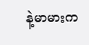နဲ့မာမားက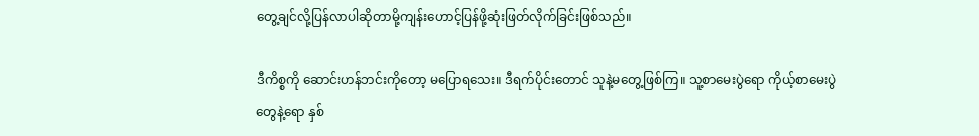တွေ့ချင်လို့ပြန်လာပါဆိုတာမို့ကျန်းဟောင့်ပြန်ဖို့ဆုံးဖြတ်လိုက်ခြင်းဖြစ်သည်။

ဒီကိစ္စကို ဆောင်းဟန်ဘင်းကိုတော့ မပြောရသေး။ ဒီရက်ပိုင်းတောင် သူနဲ့မတွေ့ဖြစ်ကြ။ သူ့စာမေးပွဲရော ကိုယ့်စာမေးပွဲတွေနဲ့ရော နှစ်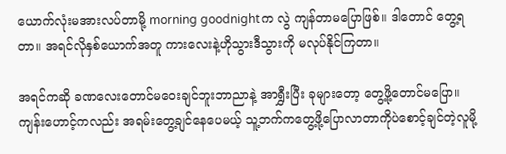ယောက်လုံးမအားလပ်တာမို့ morning goodnightက လွဲ ကျန်တာမပြောဖြစ်။ ဒါတောင် တွေ့ရတာ။ အရင်လိုနှစ်ယောက်အတူ ကားလေးနဲ့ဟိုသွားဒီသွားကို မလုပ်နိုင်ကြတာ။

အရင်ကဆို ခဏလေးတောင်မဝေးချင်ဘူးဘာညာနဲ့ အာရွှီးပြီး ခုများတော့ တွေ့ဖို့တောင်မပြော။ ကျန်းဟောင့်ကလည်း အရမ်းတွေ့ချင်နေပေမယ့် သူ့ဘက်ကတွေ့ဖို့ပြောလာတာကိုပဲစောင့်ချင်တဲ့လူမို့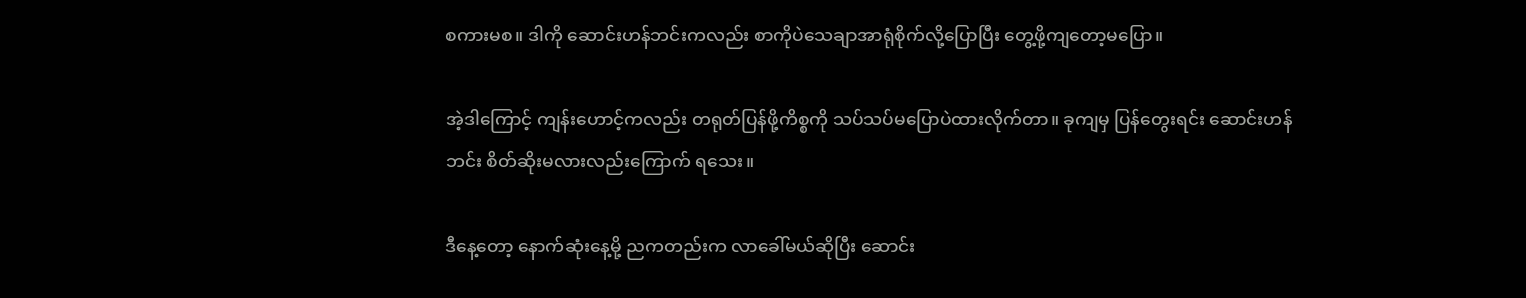စကားမစ။ ဒါကို ဆောင်းဟန်ဘင်းကလည်း စာကိုပဲသေချာအာရုံစိုက်လို့ပြောပြီး တွေ့ဖို့ကျတော့မပြော။

အဲ့ဒါကြောင့် ကျန်းဟောင့်ကလည်း တရုတ်ပြန်ဖို့ကိစ္စကို သပ်သပ်မပြောပဲထားလိုက်တာ။ ခုကျမှ ပြန်တွေးရင်း ဆောင်းဟန်ဘင်း စိတ်ဆိုးမလားလည်းကြောက် ရသေး။

ဒီနေ့တော့ နောက်ဆုံးနေ့မို့ ညကတည်းက လာခေါ်မယ်ဆိုပြီး ဆောင်း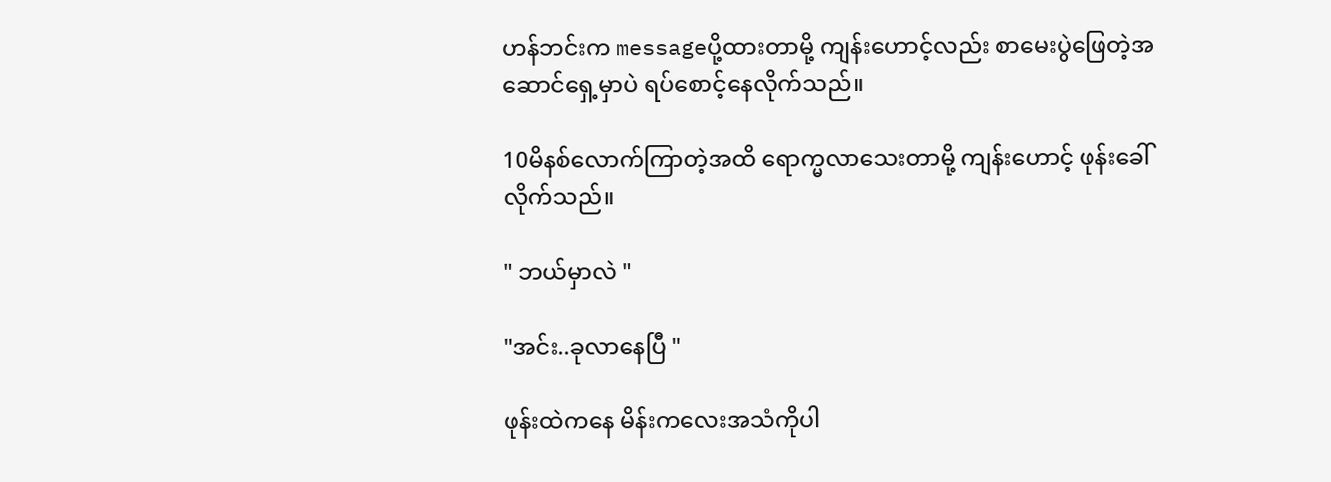ဟန်ဘင်းက messageပို့ထားတာမို့ ကျန်းဟောင့်လည်း စာမေးပွဲဖြေတဲ့အဆောင်ရှေ့မှာပဲ ရပ်စောင့်နေလိုက်သည်။

10မိနစ်လောက်ကြာတဲ့အထိ ရောက္မလာသေးတာမို့ ကျန်းဟောင့် ဖုန်းခေါ်လိုက်သည်။

" ဘယ်မှာလဲ "

"အင်း..ခုလာနေပြီ "

ဖုန်းထဲကနေ မိန်းကလေးအသံကိုပါ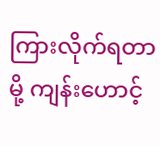ကြားလိုက်ရတာမို့ ကျန်းဟောင့်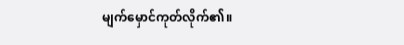မျက်မှောင်ကုတ်လိုက်၏။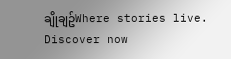ချိုချဥ်Where stories live. Discover now